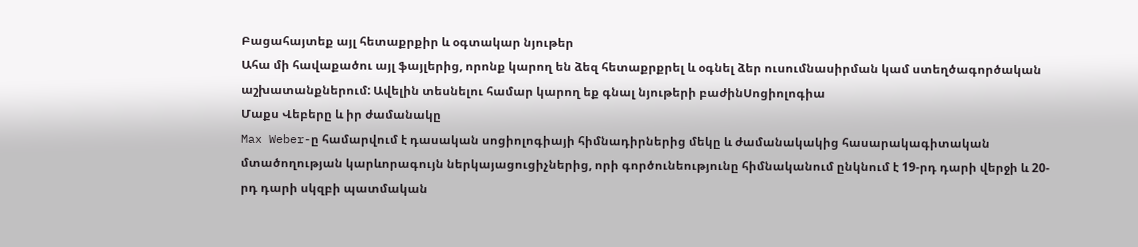Բացահայտեք այլ հետաքրքիր և օգտակար նյութեր
Ահա մի հավաքածու այլ ֆայլերից, որոնք կարող են ձեզ հետաքրքրել և օգնել ձեր ուսումնասիրման կամ ստեղծագործական աշխատանքներում: Ավելին տեսնելու համար կարող եք գնալ նյութերի բաժինՍոցիոլոգիա
Մաքս Վեբերը և իր ժամանակը
Max Weber-ը համարվում է դասական սոցիոլոգիայի հիմնադիրներից մեկը և ժամանակակից հասարակագիտական մտածողության կարևորագույն ներկայացուցիչներից, որի գործունեությունը հիմնականում ընկնում է 19-րդ դարի վերջի և 20-րդ դարի սկզբի պատմական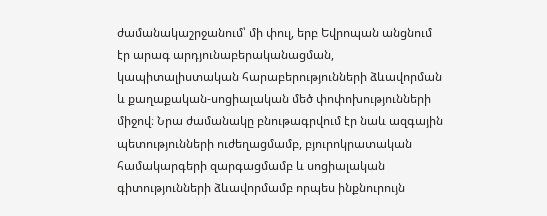ժամանակաշրջանում՝ մի փուլ, երբ Եվրոպան անցնում էր արագ արդյունաբերականացման, կապիտալիստական հարաբերությունների ձևավորման և քաղաքական-սոցիալական մեծ փոփոխությունների միջով։ Նրա ժամանակը բնութագրվում էր նաև ազգային պետությունների ուժեղացմամբ, բյուրոկրատական համակարգերի զարգացմամբ և սոցիալական գիտությունների ձևավորմամբ որպես ինքնուրույն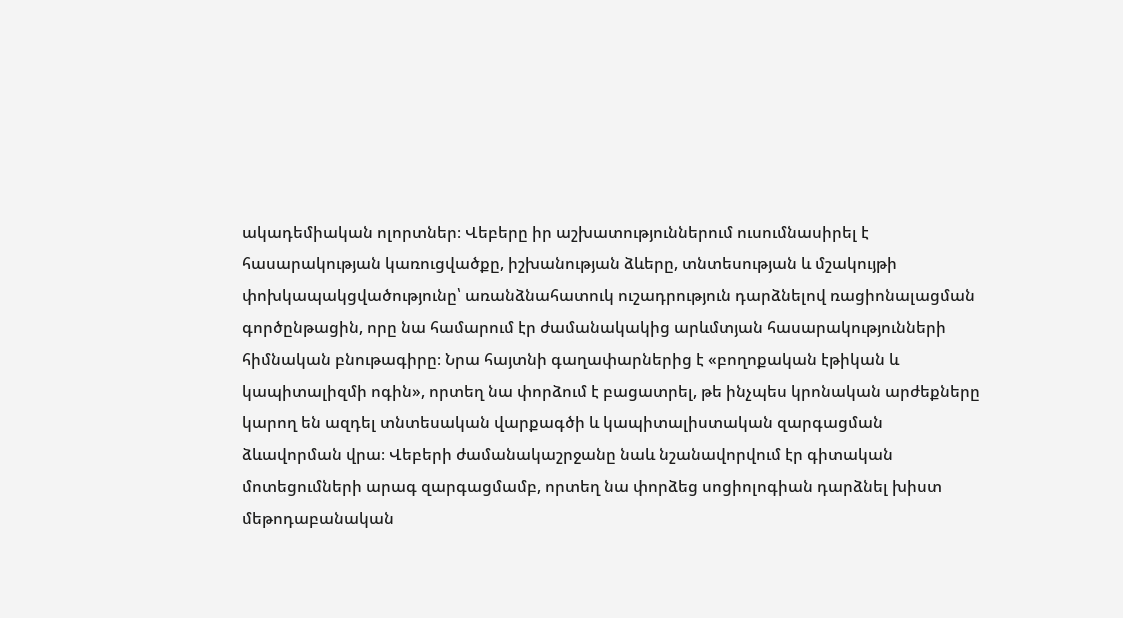ակադեմիական ոլորտներ։ Վեբերը իր աշխատություններում ուսումնասիրել է հասարակության կառուցվածքը, իշխանության ձևերը, տնտեսության և մշակույթի փոխկապակցվածությունը՝ առանձնահատուկ ուշադրություն դարձնելով ռացիոնալացման գործընթացին, որը նա համարում էր ժամանակակից արևմտյան հասարակությունների հիմնական բնութագիրը։ Նրա հայտնի գաղափարներից է «բողոքական էթիկան և կապիտալիզմի ոգին», որտեղ նա փորձում է բացատրել, թե ինչպես կրոնական արժեքները կարող են ազդել տնտեսական վարքագծի և կապիտալիստական զարգացման ձևավորման վրա։ Վեբերի ժամանակաշրջանը նաև նշանավորվում էր գիտական մոտեցումների արագ զարգացմամբ, որտեղ նա փորձեց սոցիոլոգիան դարձնել խիստ մեթոդաբանական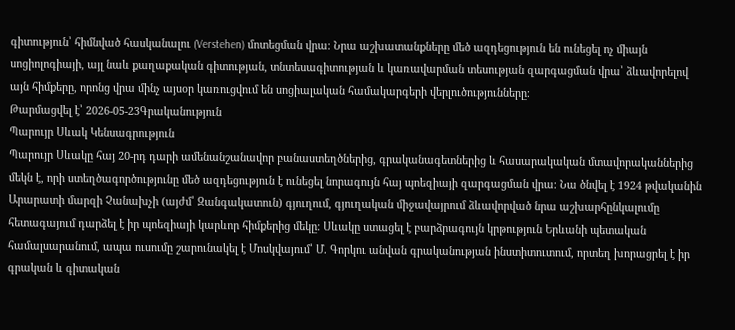գիտություն՝ հիմնված հասկանալու (Verstehen) մոտեցման վրա։ Նրա աշխատանքները մեծ ազդեցություն են ունեցել ոչ միայն սոցիոլոգիայի, այլ նաև քաղաքական գիտության, տնտեսագիտության և կառավարման տեսության զարգացման վրա՝ ձևավորելով այն հիմքերը, որոնց վրա մինչ այսօր կառուցվում են սոցիալական համակարգերի վերլուծությունները։
Թարմացվել է՝ 2026-05-23Գրականություն
Պարույր Սևակ Կենսագրություն
Պարույր Սևակը հայ 20-րդ դարի ամենանշանավոր բանաստեղծներից, գրականագետներից և հասարակական մտավորականներից մեկն է, որի ստեղծագործությունը մեծ ազդեցություն է ունեցել նորագույն հայ պոեզիայի զարգացման վրա։ Նա ծնվել է 1924 թվականին Արարատի մարզի Չանախչի (այժմ՝ Զանգակատուն) գյուղում, գյուղական միջավայրում ձևավորված նրա աշխարհընկալումը հետագայում դարձել է իր պոեզիայի կարևոր հիմքերից մեկը։ Սևակը ստացել է բարձրագույն կրթություն Երևանի պետական համալսարանում, ապա ուսումը շարունակել է Մոսկվայում՝ Մ. Գորկու անվան գրականության ինստիտուտում, որտեղ խորացրել է իր գրական և գիտական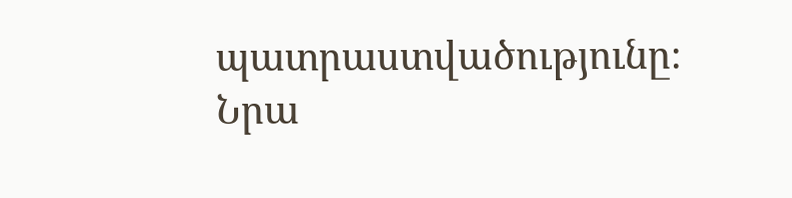պատրաստվածությունը։ Նրա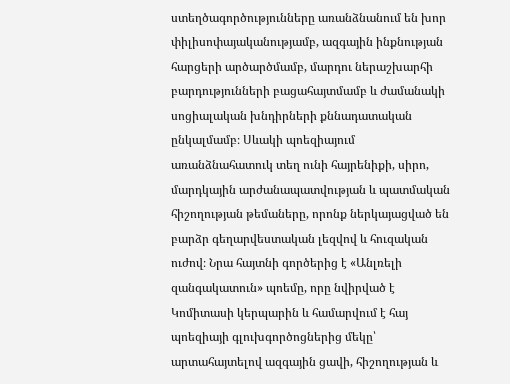ստեղծագործությունները առանձնանում են խոր փիլիսոփայականությամբ, ազգային ինքնության հարցերի արծարծմամբ, մարդու ներաշխարհի բարդությունների բացահայտմամբ և ժամանակի սոցիալական խնդիրների քննադատական ընկալմամբ։ Սևակի պոեզիայում առանձնահատուկ տեղ ունի հայրենիքի, սիրո, մարդկային արժանապատվության և պատմական հիշողության թեմաները, որոնք ներկայացված են բարձր գեղարվեստական լեզվով և հուզական ուժով։ Նրա հայտնի գործերից է «Անլռելի զանգակատուն» պոեմը, որը նվիրված է Կոմիտասի կերպարին և համարվում է հայ պոեզիայի գլուխգործոցներից մեկը՝ արտահայտելով ազգային ցավի, հիշողության և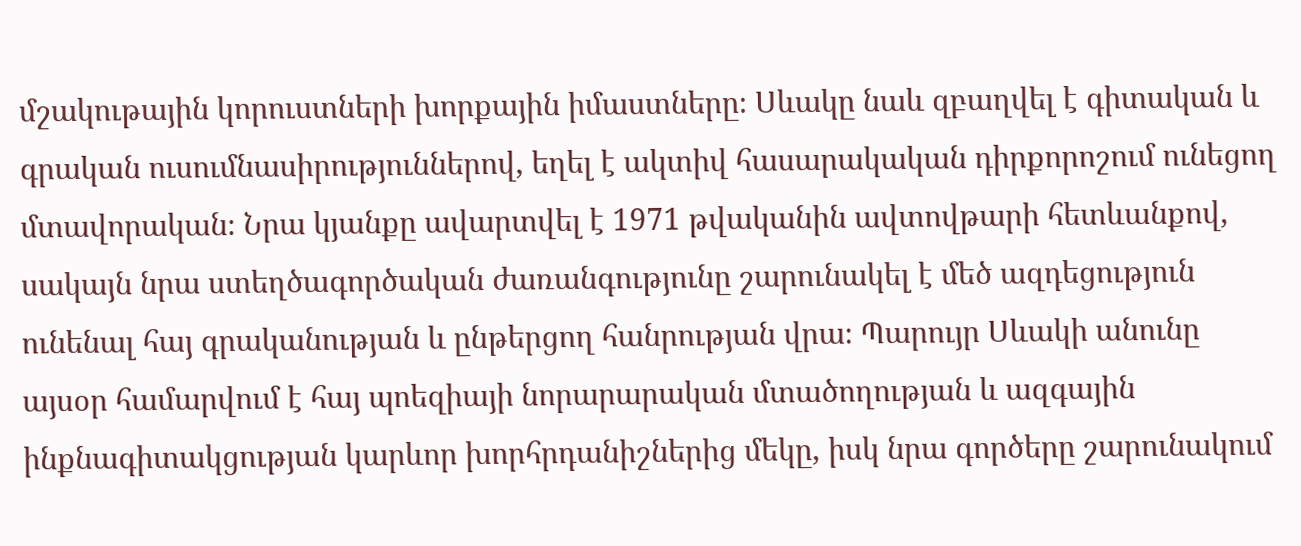մշակութային կորուստների խորքային իմաստները։ Սևակը նաև զբաղվել է գիտական և գրական ուսումնասիրություններով, եղել է ակտիվ հասարակական դիրքորոշում ունեցող մտավորական։ Նրա կյանքը ավարտվել է 1971 թվականին ավտովթարի հետևանքով, սակայն նրա ստեղծագործական ժառանգությունը շարունակել է մեծ ազդեցություն ունենալ հայ գրականության և ընթերցող հանրության վրա։ Պարույր Սևակի անունը այսօր համարվում է հայ պոեզիայի նորարարական մտածողության և ազգային ինքնագիտակցության կարևոր խորհրդանիշներից մեկը, իսկ նրա գործերը շարունակում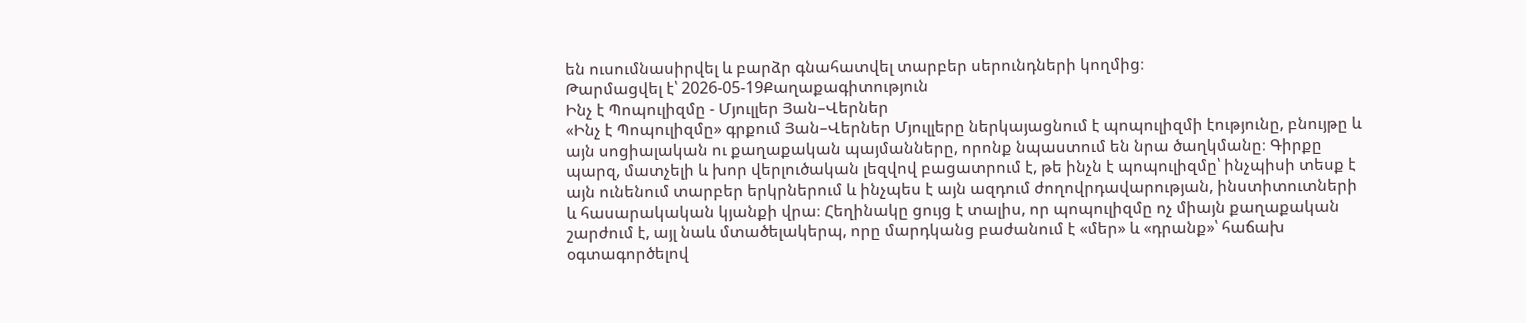են ուսումնասիրվել և բարձր գնահատվել տարբեր սերունդների կողմից։
Թարմացվել է՝ 2026-05-19Քաղաքագիտություն
Ինչ է Պոպուլիզմը - Մյուլլեր Յան–Վերներ
«Ինչ է Պոպուլիզմը» գրքում Յան–Վերներ Մյուլլերը ներկայացնում է պոպուլիզմի էությունը, բնույթը և այն սոցիալական ու քաղաքական պայմանները, որոնք նպաստում են նրա ծաղկմանը։ Գիրքը պարզ, մատչելի և խոր վերլուծական լեզվով բացատրում է, թե ինչն է պոպուլիզմը՝ ինչպիսի տեսք է այն ունենում տարբեր երկրներում և ինչպես է այն ազդում ժողովրդավարության, ինստիտուտների և հասարակական կյանքի վրա։ Հեղինակը ցույց է տալիս, որ պոպուլիզմը ոչ միայն քաղաքական շարժում է, այլ նաև մտածելակերպ, որը մարդկանց բաժանում է «մեր» և «դրանք»՝ հաճախ օգտագործելով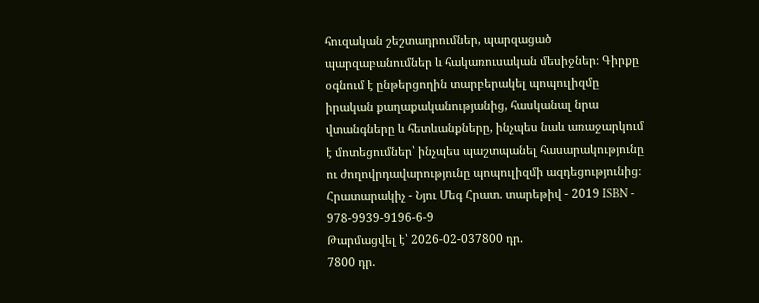հուզական շեշտադրումներ, պարզացած պարզաբանումներ և հակառուսական մեսիջներ։ Գիրքը օգնում է ընթերցողին տարբերակել պոպուլիզմը իրական քաղաքականությանից, հասկանալ նրա վտանգները և հետևանքները, ինչպես նաև առաջարկում է մոտեցումներ՝ ինչպես պաշտպանել հասարակությունը ու ժողովրդավարությունը պոպուլիզմի ազդեցությունից։ Հրատարակիչ - Նյու Մեգ Հրատ. տարեթիվ - 2019 ISBN - 978-9939-9196-6-9
Թարմացվել է՝ 2026-02-037800 դր.
7800 դր.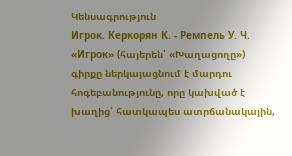Կենսագրություն
Игрок. Керкорян К. - Ремпель У. Ч.
«Игрок» (հայերեն՝ «Խաղացողը») գիրքը ներկայացնում է մարդու հոգեբանությունը, որը կախված է խաղից՝ հատկապես ատրճանակային,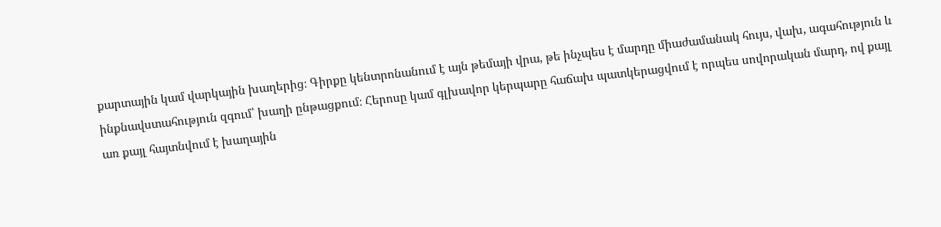քարտային կամ վարկային խաղերից։ Գիրքը կենտրոնանում է այն թեմայի վրա, թե ինչպես է մարդը միաժամանակ հույս, վախ, ագահություն և ինքնավստահություն զգում՝ խաղի ընթացքում։ Հերոսը կամ գլխավոր կերպարը հաճախ պատկերացվում է որպես սովորական մարդ, ով քայլ առ քայլ հայտնվում է խաղային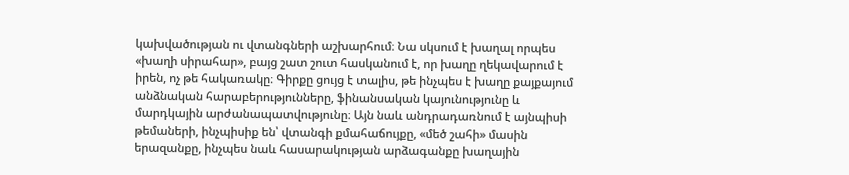կախվածության ու վտանգների աշխարհում։ Նա սկսում է խաղալ որպես «խաղի սիրահար», բայց շատ շուտ հասկանում է, որ խաղը ղեկավարում է իրեն, ոչ թե հակառակը։ Գիրքը ցույց է տալիս, թե ինչպես է խաղը քայքայում անձնական հարաբերությունները, ֆինանսական կայունությունը և մարդկային արժանապատվությունը։ Այն նաև անդրադառնում է այնպիսի թեմաների, ինչպիսիք են՝ վտանգի քմահաճույքը, «մեծ շահի» մասին երազանքը, ինչպես նաև հասարակության արձագանքը խաղային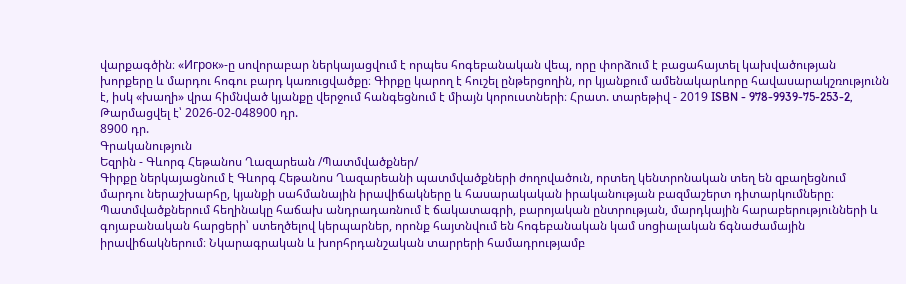վարքագծին։ «Игрок»-ը սովորաբար ներկայացվում է որպես հոգեբանական վեպ, որը փորձում է բացահայտել կախվածության խորքերը և մարդու հոգու բարդ կառուցվածքը։ Գիրքը կարող է հուշել ընթերցողին, որ կյանքում ամենակարևորը հավասարակշռությունն է, իսկ «խաղի» վրա հիմնված կյանքը վերջում հանգեցնում է միայն կորուստների։ Հրատ. տարեթիվ - 2019 ISBN - 978-9939-75-253-2,
Թարմացվել է՝ 2026-02-048900 դր.
8900 դր.
Գրականություն
Եզրին - Գևորգ Հեթանոս Ղազարեան /Պատմվածքներ/
Գիրքը ներկայացնում է Գևորգ Հեթանոս Ղազարեանի պատմվածքների ժողովածուն, որտեղ կենտրոնական տեղ են զբաղեցնում մարդու ներաշխարհը, կյանքի սահմանային իրավիճակները և հասարակական իրականության բազմաշերտ դիտարկումները։ Պատմվածքներում հեղինակը հաճախ անդրադառնում է ճակատագրի, բարոյական ընտրության, մարդկային հարաբերությունների և գոյաբանական հարցերի՝ ստեղծելով կերպարներ, որոնք հայտնվում են հոգեբանական կամ սոցիալական ճգնաժամային իրավիճակներում։ Նկարագրական և խորհրդանշական տարրերի համադրությամբ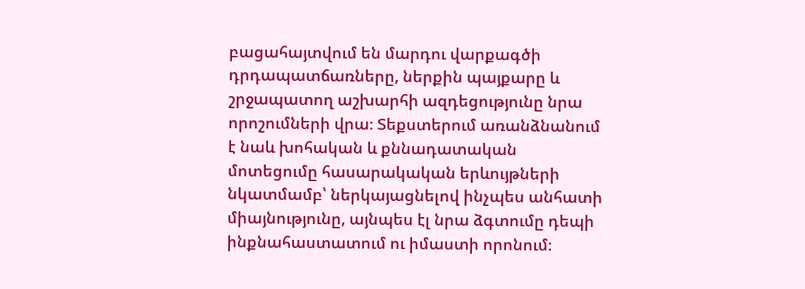բացահայտվում են մարդու վարքագծի դրդապատճառները, ներքին պայքարը և շրջապատող աշխարհի ազդեցությունը նրա որոշումների վրա։ Տեքստերում առանձնանում է նաև խոհական և քննադատական մոտեցումը հասարակական երևույթների նկատմամբ՝ ներկայացնելով ինչպես անհատի միայնությունը, այնպես էլ նրա ձգտումը դեպի ինքնահաստատում ու իմաստի որոնում։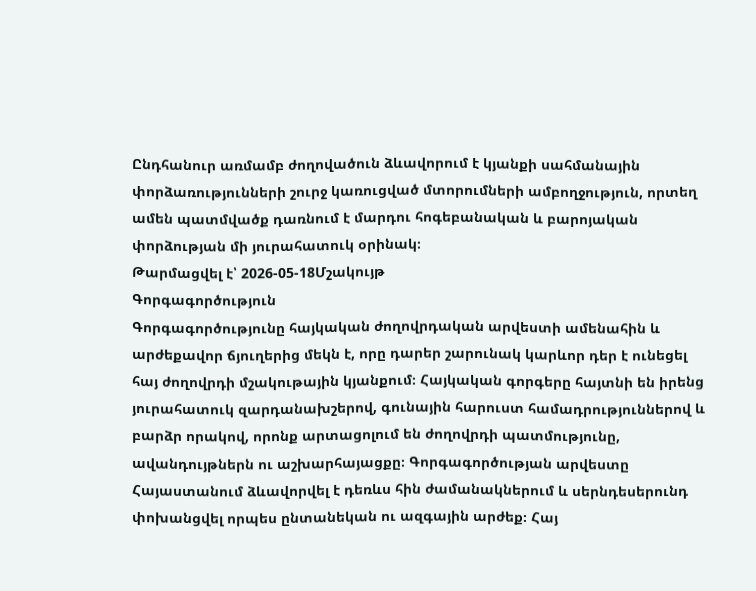Ընդհանուր առմամբ ժողովածուն ձևավորում է կյանքի սահմանային փորձառությունների շուրջ կառուցված մտորումների ամբողջություն, որտեղ ամեն պատմվածք դառնում է մարդու հոգեբանական և բարոյական փորձության մի յուրահատուկ օրինակ։
Թարմացվել է՝ 2026-05-18Մշակույթ
Գորգագործություն
Գորգագործությունը հայկական ժողովրդական արվեստի ամենահին և արժեքավոր ճյուղերից մեկն է, որը դարեր շարունակ կարևոր դեր է ունեցել հայ ժողովրդի մշակութային կյանքում։ Հայկական գորգերը հայտնի են իրենց յուրահատուկ զարդանախշերով, գունային հարուստ համադրություններով և բարձր որակով, որոնք արտացոլում են ժողովրդի պատմությունը, ավանդույթներն ու աշխարհայացքը։ Գորգագործության արվեստը Հայաստանում ձևավորվել է դեռևս հին ժամանակներում և սերնդեսերունդ փոխանցվել որպես ընտանեկան ու ազգային արժեք։ Հայ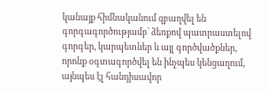կանայք հիմնականում զբաղվել են գորգագործությամբ՝ ձեռքով պատրաստելով գորգեր, կարպետներ և այլ գործվածքներ, որոնք օգտագործվել են ինչպես կենցաղում, այնպես էլ հանդիսավոր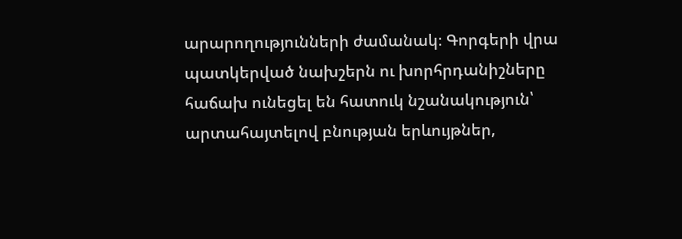արարողությունների ժամանակ։ Գորգերի վրա պատկերված նախշերն ու խորհրդանիշները հաճախ ունեցել են հատուկ նշանակություն՝ արտահայտելով բնության երևույթներ,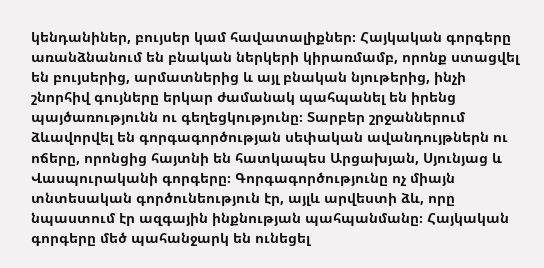կենդանիներ, բույսեր կամ հավատալիքներ։ Հայկական գորգերը առանձնանում են բնական ներկերի կիրառմամբ, որոնք ստացվել են բույսերից, արմատներից և այլ բնական նյութերից, ինչի շնորհիվ գույները երկար ժամանակ պահպանել են իրենց պայծառությունն ու գեղեցկությունը։ Տարբեր շրջաններում ձևավորվել են գորգագործության սեփական ավանդույթներն ու ոճերը, որոնցից հայտնի են հատկապես Արցախյան, Սյունյաց և Վասպուրականի գորգերը։ Գորգագործությունը ոչ միայն տնտեսական գործունեություն էր, այլև արվեստի ձև, որը նպաստում էր ազգային ինքնության պահպանմանը։ Հայկական գորգերը մեծ պահանջարկ են ունեցել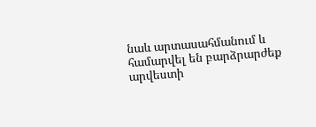նաև արտասահմանում և համարվել են բարձրարժեք արվեստի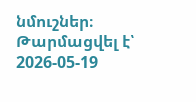նմուշներ։
Թարմացվել է՝ 2026-05-19